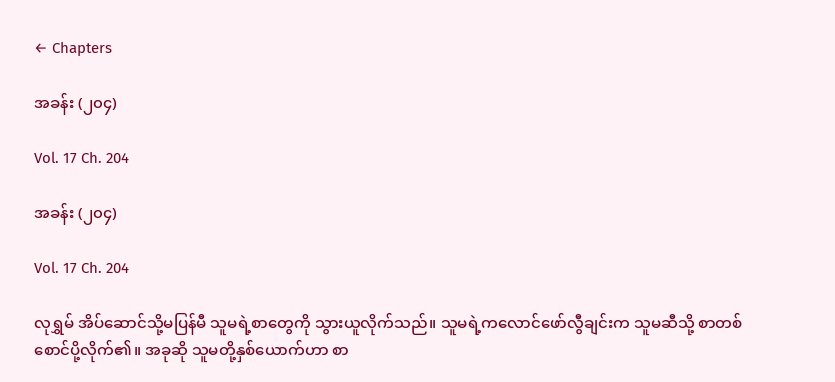← Chapters

အခန်း (၂၀၄)

Vol. 17 Ch. 204

အခန်း (၂၀၄)

Vol. 17 Ch. 204

လုရွှမ် အိပ်ဆောင်သို့မပြန်မီ သူမရဲ့စာတွေကို သွားယူလိုက်သည်။ သူမရဲ့ကလောင်ဖော်လွီချင်းက သူမဆီသို့ စာတစ်စောင်ပို့လိုက်၏။ အခုဆို သူမတို့နှစ်ယောက်ဟာ စာ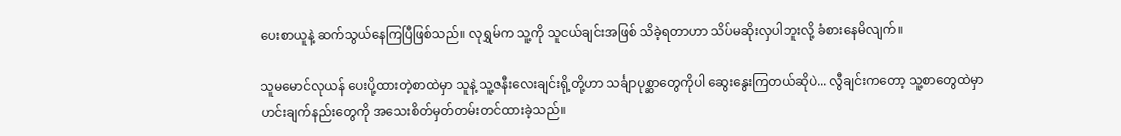ပေးစာယူနဲ့ ဆက်သွယ်နေကြပြီဖြစ်သည်။ လုရွှမ်က သူ့ကို သူငယ်ချင်းအဖြစ် သိခဲ့ရတာဟာ သိပ်မဆိုးလှပါဘူးလို့ ခံစားနေမိလျက်။

သူမမောင်လုယန် ပေးပို့ထားတဲ့စာထဲမှာ သူနဲ့ သူ့ဇနီးလေးချင်းရို့တို့ဟာ သင်္ချာပုစ္ဆာတွေကိုပါ ဆွေးနွေးကြတယ်ဆိုပဲ... လွီချင်းကတော့ သူ့စာတွေထဲမှာ ဟင်းချက်နည်းတွေကို အသေးစိတ်မှတ်တမ်းတင်ထားခဲ့သည်။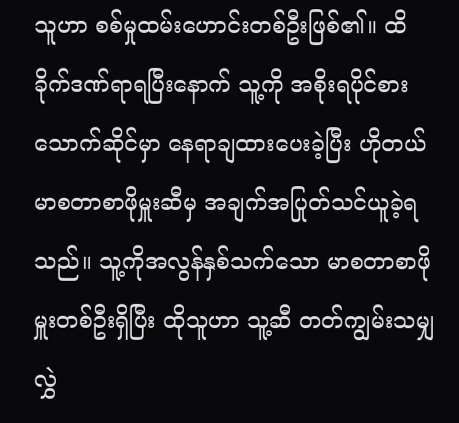သူဟာ စစ်မှုထမ်းဟောင်းတစ်ဦးဖြစ်၏။ ထိခိုက်ဒဏ်ရာရပြီးနောက် သူ့ကို အစိုးရပိုင်စားသောက်ဆိုင်မှာ နေရာချထားပေးခဲ့ပြီး ဟိုတယ်မာစတာစာဖိုမှူးဆီမှ အချက်အပြုတ်သင်ယူခဲ့ရသည်။ သူ့ကိုအလွန်နှစ်သက်သော မာစတာစာဖိုမှူးတစ်ဦးရှိပြီး ထိုသူဟာ သူ့ဆီ တတ်ကျွမ်းသမျှ လွှဲ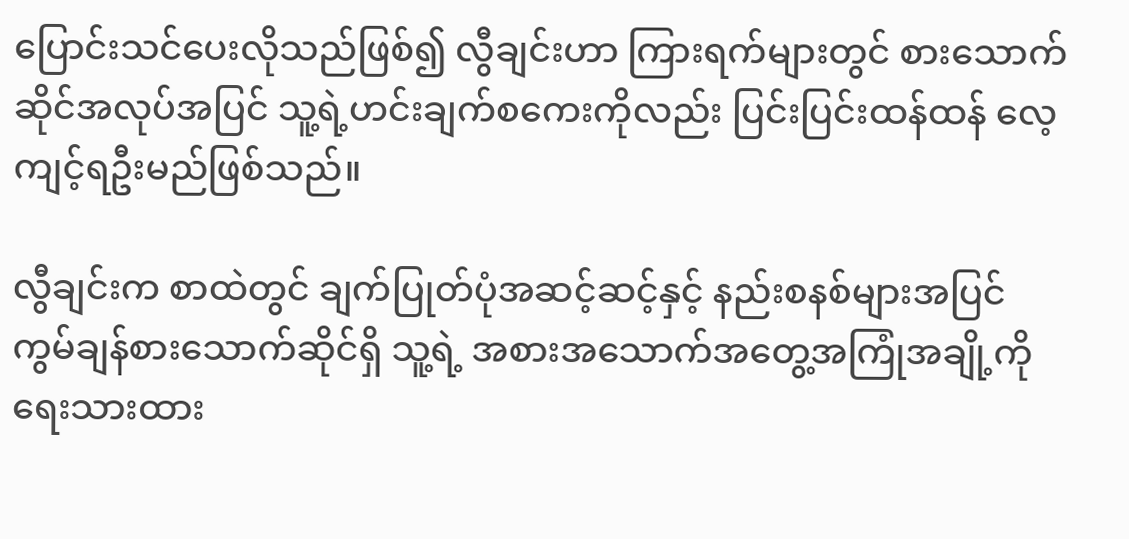ပြောင်းသင်ပေးလိုသည်ဖြစ်၍ လွီချင်းဟာ ကြားရက်များတွင် စားသောက်ဆိုင်အလုပ်အပြင် သူ့ရဲ့ဟင်းချက်စကေးကိုလည်း ပြင်းပြင်းထန်ထန် လေ့ကျင့်ရဦးမည်ဖြစ်သည်။

လွီချင်းက စာထဲတွင် ချက်ပြုတ်ပုံအဆင့်ဆင့်နှင့် နည်းစနစ်များအပြင် ကွမ်ချန်စားသောက်ဆိုင်ရှိ သူ့ရဲ့ အစားအသောက်အတွေ့အကြုံအချို့ကို ရေးသားထား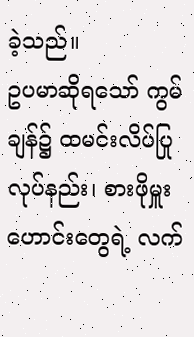ခဲ့သည်။
ဥပမာဆိုရသော် ကွမ်ချန်၌ ထမင်းလိပ်ပြုလုပ်နည်း၊ စားဖိုမှူးဟောင်းတွေရဲ့ လက်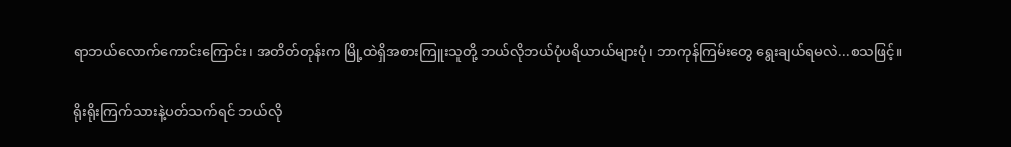ရာဘယ်လောက်ကောင်းကြောင်း၊ အတိတ်တုန်းက မြို့ထဲရှိအစားကြူးသူတို့ ဘယ်လိုဘယ်ပုံပရိယာယ်များပုံ၊ ဘာကုန်ကြမ်းတွေ ရွေးချယ်ရမလဲ...စသဖြင့်။

ရိုးရိုးကြက်သားနဲ့ပတ်သက်ရင် ဘယ်လို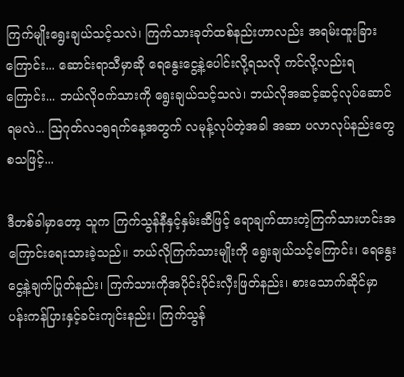ကြက်မျိုးရွေးချယ်သင့်သလဲ၊ ကြက်သားခုတ်ထစ်နည်းဟာလည်း အရမ်းထူးခြားကြောင်း... ဆောင်းရာသီမှာဆို ရေနွေးငွေ့နဲ့ပေါင်းလို့ရသလို ကင်လို့လည်းရကြောင်း... ဘယ်လိုဝက်သားကို ရွေးချယ်သင့်သလဲ၊ ဘယ်လိုအဆင့်ဆင့်လုပ်ဆောင်ရမလဲ... ဩဂုတ်လ၁၅ရက်နေ့အတွက် လမုန့်လုပ်တဲ့အခါ အဆာ ပလာလုပ်နည်းတွေစသဖြင့်...

ဒီတစ်ခါမှာတော့ သူက ကြက်သွန်နီနှင့်နှမ်းဆီဖြင့် ရောချက်ထားတဲ့ကြက်သားဟင်းအကြောင်းရေးသားခဲ့သည်။ ဘယ်လိုကြက်သားမျိုးကို ရွေးချယ်သင့်ကြောင်း၊ ရေနွေးငွေ့နဲ့ချက်ပြုတ်နည်း၊ ကြက်သားကိုအပိုင်းပိုင်းလှီးဖြတ်နည်း၊ စားသောက်ဆိုင်မှာ ပန်းကန်ပြားနှင့်ခင်းကျင်းနည်း၊ ကြက်သွန်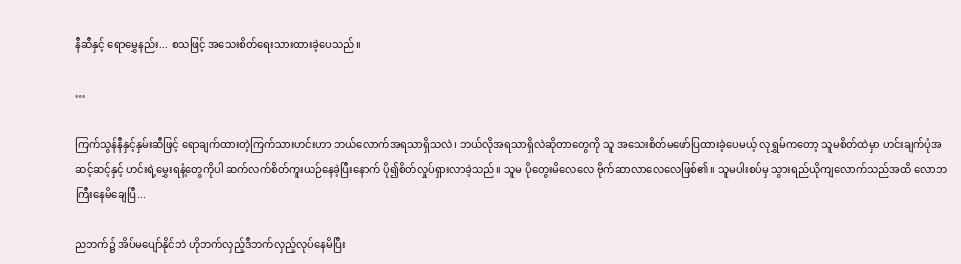နီဆီနှင့် ရောမွှေနည်း... စသဖြင့် အသေးစိတ်ရေးသားထားခဲ့ပေသည်။

…

ကြက်သွန်နီနှင့်နှမ်းဆီဖြင့် ရောချက်ထားတဲ့ကြက်သားဟင်းဟာ ဘယ်လောက်အရသာရှိသလဲ၊ ဘယ်လိုအရသာရှိလဲဆိုတာတွေကို သူ အသေးစိတ်မဖော်ပြထားခဲ့ပေမယ့် လုရွှမ်ကတော့ သူမစိတ်ထဲမှာ ဟင်းချက်ပုံအဆင့်ဆင့်နှင့် ဟင်းရဲ့မွှေးရနံ့တွေကိုပါ ဆက်လက်စိတ်ကူးယဉ်နေခဲ့ပြီးနောက် ပို၍စိတ်လှုပ်ရှားလာခဲ့သည်။ သူမ ပိုတွေးမိလေလေ ဗိုက်ဆာလာလေလေဖြစ်၏။ သူမပါးစပ်မှ သွားရည်ယိုကျလောက်သည်အထိ လောဘကြီးနေမိချေပြီ...

ညဘက်၌ အိပ်မပျော်နိုင်ဘဲ ဟိုဘက်လှည့်ဒီဘက်လှည့်လုပ်နေမိပြီး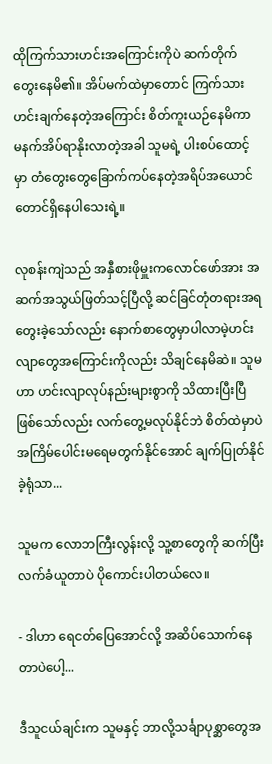ထိုကြက်သားဟင်းအကြောင်းကိုပဲ ဆက်တိုက်တွေးနေမိ၏။ အိပ်မက်ထဲမှာတောင် ကြက်သားဟင်းချက်နေတဲ့အကြောင်း စိတ်ကူးယဉ်နေမိကာ မနက်အိပ်ရာနိုးလာတဲ့အခါ သူမရဲ့ ပါးစပ်ထောင့်မှာ တံတွေးတွေခြောက်ကပ်နေတဲ့အရိပ်အယောင်တောင်ရှိနေပါသေးရဲ့။

လုစန်းကျဲသည် အနှီစားဖိုမှူးကလောင်ဖော်အား အဆက်အသွယ်ဖြတ်သင့်ပြီလို့ ဆင်ခြင်တုံတရားအရ တွေးခဲ့သော်လည်း နောက်စာတွေမှာပါလာမဲ့ဟင်းလျာတွေအကြောင်းကိုလည်း သိချင်နေမိဆဲ။ သူမဟာ ဟင်းလျာလုပ်နည်းများစွာကို သိထားပြီးပြီဖြစ်သော်လည်း လက်တွေ့မလုပ်နိုင်ဘဲ စိတ်ထဲမှာပဲ အကြိမ်ပေါင်းမရေမတွက်နိုင်အောင် ချက်ပြုတ်နိုင်ခဲ့ရုံသာ...

သူမက လောဘကြီးလွန်းလို့ သူ့စာတွေကို ဆက်ပြီးလက်ခံယူတာပဲ ပိုကောင်းပါတယ်လေ။

- ဒါဟာ ရေငတ်ပြေအောင်လို့ အဆိပ်သောက်နေတာပဲပေါ့...

ဒီသူငယ်ချင်းက သူမနှင့် ဘာလို့သင်္ချာပုစ္ဆာတွေအ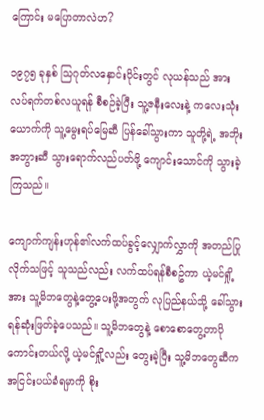ကြောင်း မပြောတာလဲဟ?

၁၉၇၅ ခုနှစ် သြဂုတ်လနှောင်းပိုင်းတွင် လုယန်သည် အားလပ်ရက်တစ်လယူရန် စီစဉ်ခဲ့ပြီး သူ့ဇနီးလေးနဲ့ ကလေးသုံးယောက်ကို သူ့မွေးရပ်မြေဆီ ပြန်ခေါ်သွားကာ သူတို့ရဲ့ အဘိုးအဘွားဆီ သွားရောက်လည်ပတ်ဖို့ ကျောင်းသောင်ကို သွားခဲ့ကြသည်။

ကျောက်ကျန်းဟုန်၏လက်ထပ်ခွင့်လျှောက်လွှာကို အတည်ပြုလိုက်သဖြင့် သူသည်လည်း လက်ထပ်ရန်စီစဥ်ကာ ယဲ့မင်ရှို့အား သူ့မိဘတွေနဲ့တွေ့ပေးဖို့အတွက် လုပြည်နယ်သို့ ခေါ်သွားရန်ဆုံးဖြတ်ခဲ့ပေသည်။ သူ့မိဘတွေနဲ့ စောစောတွေ့တာပိုကောင်းတယ်လို့ ယဲ့မင်ရှို့လည်း တွေးခဲ့ပြီး သူ့မိဘတွေဆီက အငြင်းပယ်ခံရမှာကို စိုး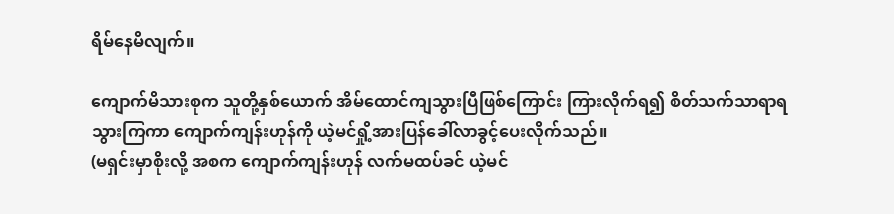ရိမ်နေမိလျက်။

ကျောက်မိသားစုက သူတို့နှစ်ယောက် အိမ်ထောင်ကျသွားပြီဖြစ်ကြောင်း ကြားလိုက်ရ၍ စိတ်သက်သာရာရသွားကြကာ ကျောက်ကျန်းဟုန်ကို ယဲ့မင်ရှို့အားပြန်ခေါ်လာခွင့်ပေးလိုက်သည်။
(မရှင်းမှာစိုးလို့ အစက ကျောက်ကျန်းဟုန် လက်မထပ်ခင် ယဲ့မင်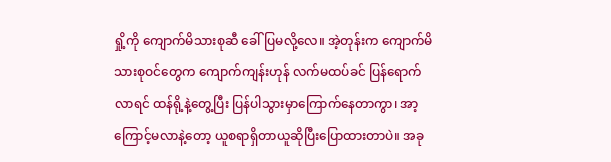ရှို့ကို ကျောက်မိသားစုဆီ ခေါ်ပြမလို့လေ။ အဲ့တုန်းက ကျောက်မိသားစုဝင်တွေက ကျောက်ကျန်းဟုန် လက်မထပ်ခင် ပြန်ရောက်လာရင် ထန်ရို့နဲ့တွေ့ပြီး ပြန်ပါသွားမှာကြောက်နေတာကွာ၊ အာ့ကြောင့်မလာနဲ့တော့ ယူစရာရှိတာယူဆိုပြီးပြောထားတာပဲ။ အခု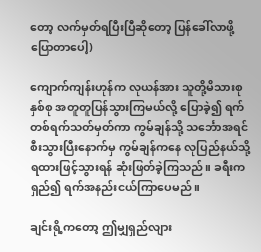တော့ လက်မှတ်ရပြီးပြီဆိုတော့ ပြန်ခေါ်လာဖို့ပြောတာပေါ့)

ကျောက်ကျန်းဟုန်က လုယန်အား သူတို့မိသားစုနှစ်စု အတူတူပြန်သွားကြမယ်လို့ ပြောခဲ့၍ ရက်တစ်ရက်သတ်မှတ်ကာ ကွမ်ချန်သို့ သင်္ဘောအရင်စီးသွားပြီးနောက်မှ ကွမ်ချန်ကနေ လုပြည်နယ်သို့ ရထားဖြင့်သွားရန် ဆုံးဖြတ်ခဲ့ကြသည်။ ခရီးကရှည်၍ ရက်အနည်းငယ်ကြာပေမည်။

ချင်းရို့ကတော့ ဤမျှရှည်လျား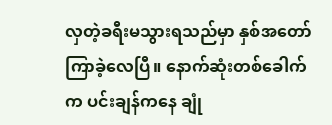လှတဲ့ခရီးမသွားရသည်မှာ နှစ်အတော်ကြာခဲ့လေပြီ။ နောက်ဆုံးတစ်ခေါက်က ပင်းချန်ကနေ ချုံ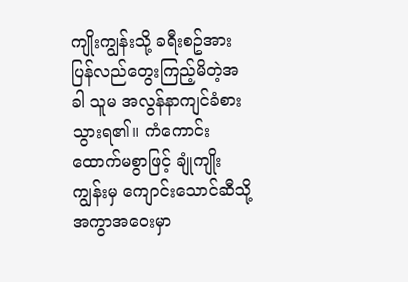ကျိုးကျွန်းသို့ ခရီးစဥ်အား ပြန်လည်တွေးကြည့်မိတဲ့အခါ သူမ အလွန်နာကျင်ခံစားသွားရ၏။ ကံကောင်းထောက်မစွာဖြင့် ချုံကျိုးကျွန်းမှ ကျောင်းသောင်ဆီသို့ အကွာအဝေးမှာ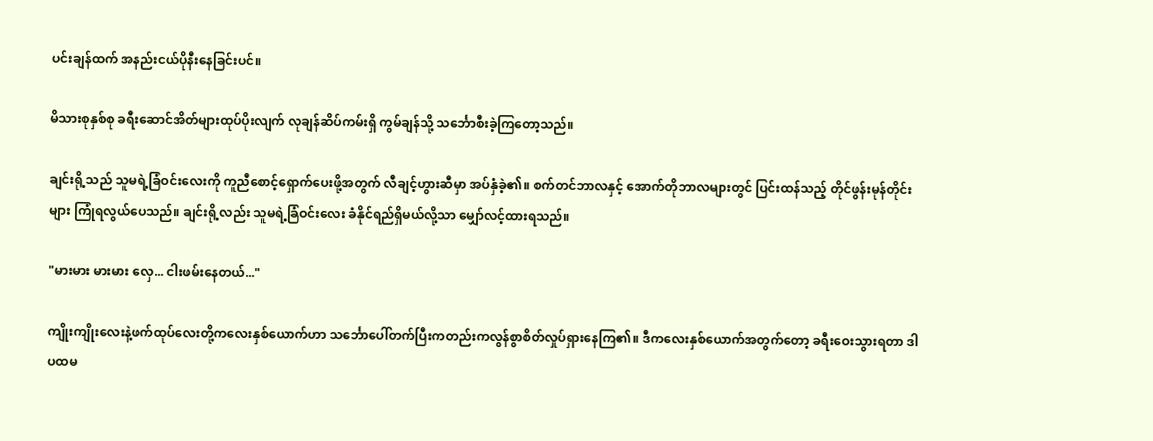ပင်းချန်ထက် အနည်းငယ်ပိုနီးနေခြင်းပင်။

မိသားစုနှစ်စု ခရီးဆောင်အိတ်များထုပ်ပိုးလျက် လုချန်ဆိပ်ကမ်းရှိ ကွမ်ချန်သို့ သင်္ဘောစီးခဲ့ကြတော့သည်။

ချင်းရို့သည် သူမရဲ့ခြံဝင်းလေးကို ကူညီစောင့်ရှောက်ပေးဖို့အတွက် လီချင့်ဟွားဆီမှာ အပ်နှံခဲ့၏။ စက်တင်ဘာလနှင့် အောက်တိုဘာလများတွင် ပြင်းထန်သည့် တိုင်ဖွန်းမုန်တိုင်းများ ကြုံရလွယ်ပေသည်။ ချင်းရို့လည်း သူမရဲ့ခြံဝင်းလေး ခံနိုင်ရည်ရှိမယ်လို့သာ မျှော်လင့်ထားရသည်။

"မားမား မားမား လှေ... ငါးဖမ်းနေတယ်..."

ကျိုးကျိုးလေးနဲ့ဖက်ထုပ်လေးတို့ကလေးနှစ်ယောက်ဟာ သင်္ဘောပေါ်တက်ပြီးကတည်းကလွန်စွာစိတ်လှုပ်ရှားနေကြ၏။ ဒီကလေးနှစ်ယောက်အတွက်တော့ ခရီးဝေးသွားရတာ ဒါပထမ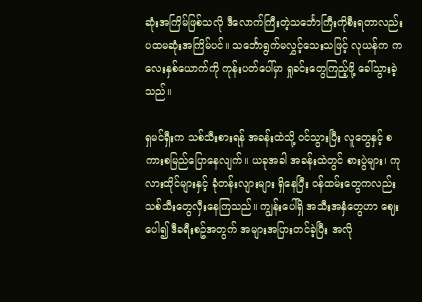ဆုံးအကြိမ်ဖြစ်သလို ဒီလောက်ကြီးတဲ့သင်္ဘောကြီးကိုစီးရတာလည်း ပထမဆုံးအကြိမ်ပင်။ သင်္ဘောရွက်မလွှင့်သေးသဖြင့် လုယန်က ကလေးနှစ်ယောက်ကို ကုန်းပတ်ပေါ်မှာ ရှုခင်းတွေကြည့်ဖို့ ခေါ်သွားခဲ့သည်။

ရှမင်ရှီးက သစ်သီးစားရန် အခန်းထဲသို့ ဝင်သွားပြီး လူတွေနှင့် စကားစမြည်ပြောနေလျက်။ ယခုအခါ အခန်းထဲတွင် စားပွဲများ၊ ကုလားထိုင်များနှင့် ခုံတန်းလျားများ ရှိနေပြီး ဝန်ထမ်းတွေကလည်း သစ်သီးတွေလှီးနေကြသည်။ ကျွန်းပေါ်ရှိ အသီးအနှံတွေဟာ ဈေးပေါ၍ ဒီခရီးစဥ်အတွက် အများအပြားတင်ခဲ့ပြီး အလို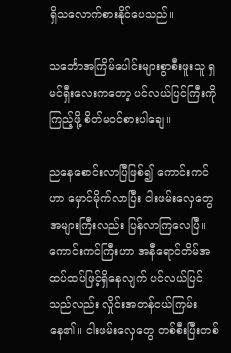ရှိသလောက်စားနိုင်ပေသည်။

သင်္ဘောအကြိမ်ပေါင်းများစွာစီးဖူးသူ ရှမင်ရှီးလေးကတော့ ပင်လယ်ပြင်ကြီးကိုကြည့်ဖို့ စိတ်မဝင်စားပါချေ။

ညနေစောင်းလာပြီဖြစ်၍ ကောင်းကင်ဟာ မှောင်မိုက်လာပြီး ငါးဖမ်းလှေတွေအများကြီးလည်း ပြန်လာကြလေပြီ။ ကောင်းကင်ကြီးဟာ အနီရောင်တိမ်အထပ်ထပ်ဖြင့်ရှိနေလျက် ပင်လယ်ပြင်သည်လည်း လှိုင်းအတန်ငယ်ကြမ်းနေ၏။ ငါးဖမ်းလှေတွေ တစ်စီးပြီးတစ်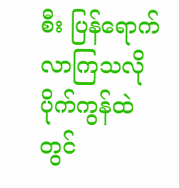စီး ပြန်ရောက်လာကြသလို ပိုက်ကွန်ထဲတွင်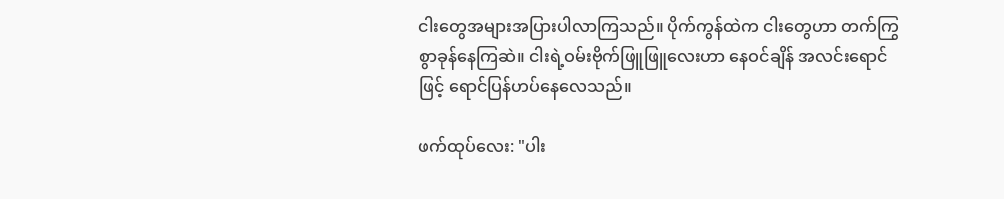ငါးတွေအများအပြားပါလာကြသည်။ ပိုက်ကွန်ထဲက ငါးတွေဟာ တက်ကြွစွာခုန်နေကြဆဲ။ ငါးရဲ့ဝမ်းဗိုက်ဖြူဖြူလေးဟာ နေဝင်ချိန် အလင်းရောင်ဖြင့် ရောင်ပြန်ဟပ်နေလေသည်။

ဖက်ထုပ်လေး: "ပါး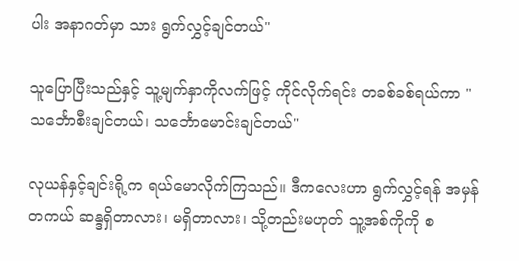ပါး အနာဂတ်မှာ သား ရွက်လွှင့်ချင်တယ်"

သူပြောပြီးသည်နှင့် သူ့မျက်နှာကိုလက်ဖြင့် ကိုင်လိုက်ရင်း တခစ်ခစ်ရယ်ကာ "သင်္ဘောစီးချင်တယ်၊ သင်္ဘောမောင်းချင်တယ်"

လုယန်နှင့်ချင်းရို့က ရယ်မောလိုက်ကြသည်။ ဒီကလေးဟာ ရွက်လွှင့်ရန် အမှန်တကယ် ဆန္ဒရှိတာလား၊ မရှိတာလား၊ သို့တည်းမဟုတ် သူ့အစ်ကိုကို စ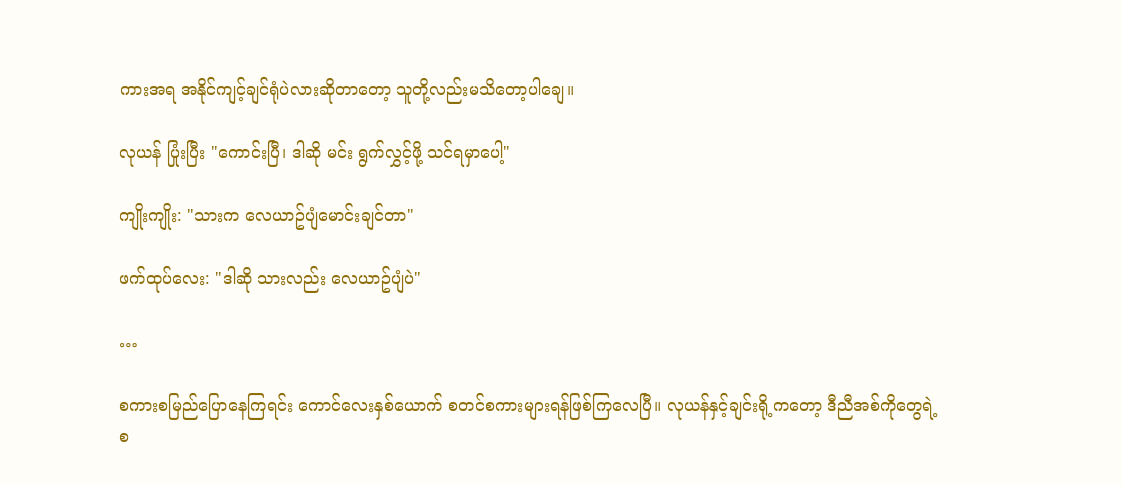ကားအရ အနိုင်ကျင့်ချင်ရုံပဲလားဆိုတာတော့ သူတို့လည်းမသိတော့ပါချေ။

လုယန် ပြုံးပြီး "ကောင်းပြီ၊ ဒါဆို မင်း ရွက်လွှင့်ဖို့ သင်ရမှာပေါ့"

ကျိုးကျိုး: "သားက လေယာဥ်ပျံမောင်းချင်တာ"

ဖက်ထုပ်လေး: "ဒါဆို သားလည်း လေယာဥ်ပျံပဲ"

…

စကားစမြည်ပြောနေကြရင်း ကောင်လေးနှစ်ယောက် စတင်စကားများရန်ဖြစ်ကြလေပြီ။ လုယန်နှင့်ချင်းရို့ကတော့ ဒီညီအစ်ကိုတွေရဲ့စ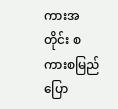ကားအတိုင်း စကားစမြည်ပြော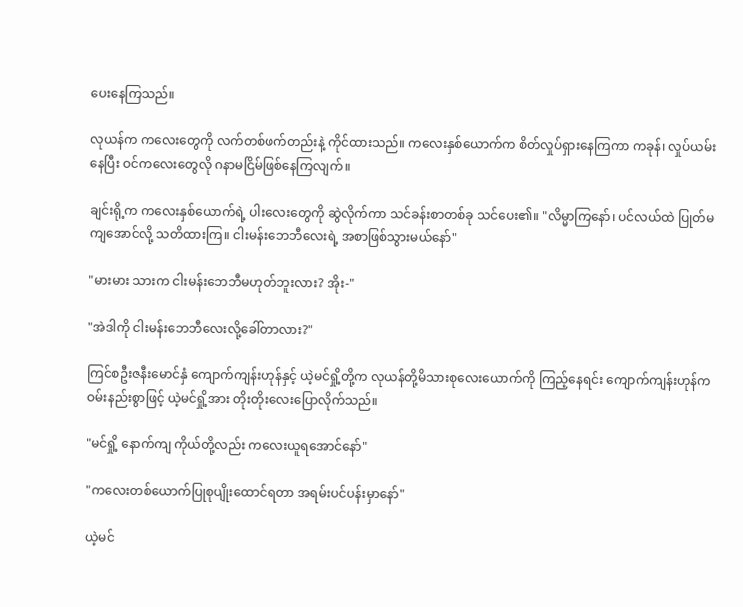ပေးနေကြသည်။

လုယန်က ကလေးတွေကို လက်တစ်ဖက်တည်းနဲ့ ကိုင်ထားသည်။ ကလေးနှစ်ယောက်က စိတ်လှုပ်ရှားနေကြကာ ကခုန်၊ လှုပ်ယမ်းနေပြီး ဝင်ကလေးတွေလို ဂနာမငြိမ်ဖြစ်နေကြလျက်။

ချင်းရို့က ကလေးနှစ်ယောက်ရဲ့ ပါးလေးတွေကို ဆွဲလိုက်ကာ သင်ခန်းစာတစ်ခု သင်ပေး၏။ "လိမ္မာကြနော်၊ ပင်လယ်ထဲ ပြုတ်မကျအောင်လို့ သတိထားကြ။ ငါးမန်းဘေဘီလေးရဲ့ အစာဖြစ်သွားမယ်နော်"

"မားမား သားက ငါးမန်းဘေဘီမဟုတ်ဘူးလား? အိုး-"

"အဲဒါကို ငါးမန်းဘေဘီလေးလို့ခေါ်တာလား?"

ကြင်စဦးဇနီးမောင်နှံ ကျောက်ကျန်းဟုန်နှင့် ယဲ့မင်ရှို့တို့က လုယန်တို့မိသားစုလေးယောက်ကို ကြည့်နေရင်း ကျောက်ကျန်းဟုန်က ဝမ်းနည်းစွာဖြင့် ယဲ့မင်ရှို့အား တိုးတိုးလေးပြောလိုက်သည်။

"မင်ရှို့ နောက်ကျ ကိုယ်တို့လည်း ကလေးယူရအောင်နော်"

"ကလေးတစ်ယောက်ပြုစုပျိုးထောင်ရတာ အရမ်းပင်ပန်းမှာနော်"

ယဲ့မင်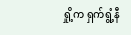ရှို့က ရှက်ရွံ့နီ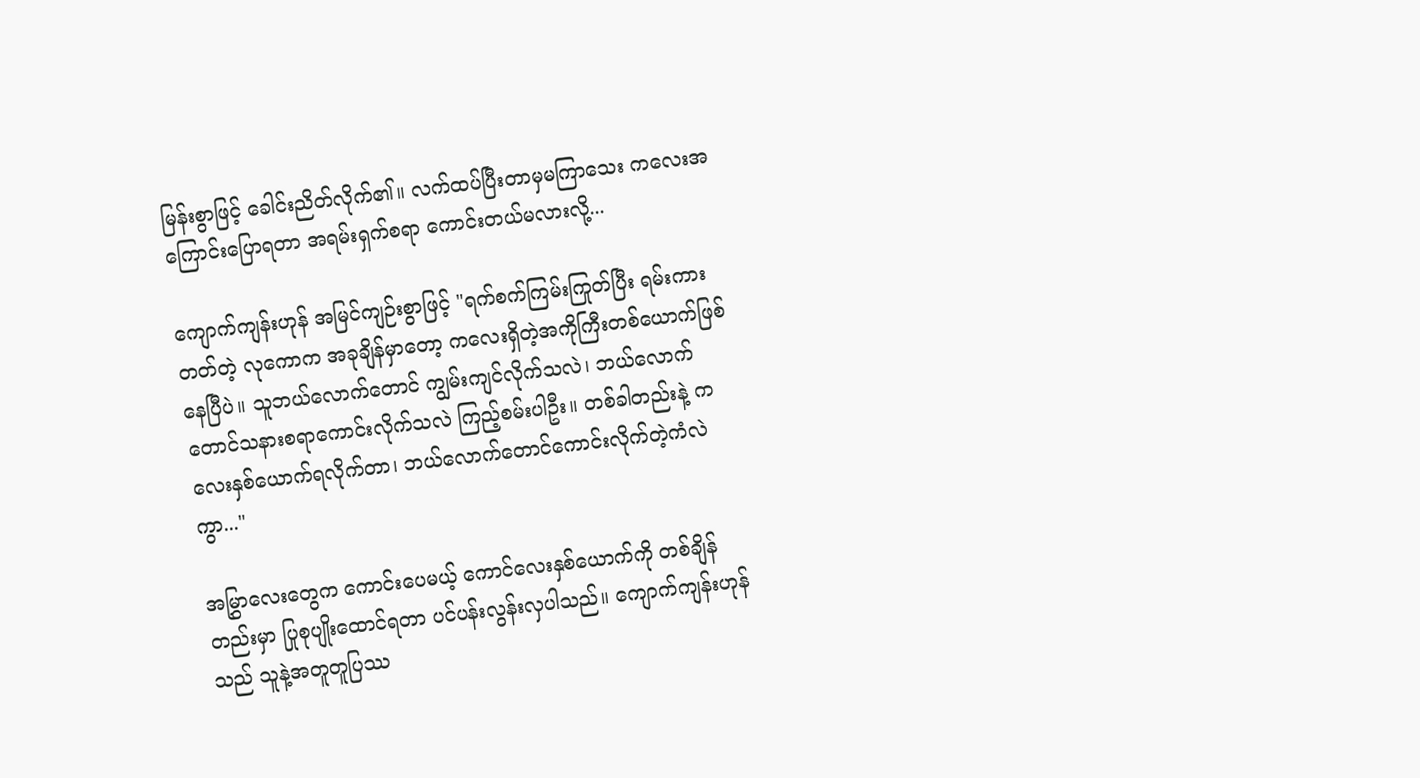မြန်းစွာဖြင့် ခေါင်းညိတ်လိုက်၏။ လက်ထပ်ပြီးတာမှမကြာသေး ကလေးအကြောင်းပြောရတာ အရမ်းရှက်စရာ ကောင်းတယ်မလားလို့...

ကျောက်ကျန်းဟုန် အမြင်ကျဉ်းစွာဖြင့် "ရက်စက်ကြမ်းကြုတ်ပြီး ရမ်းကားတတ်တဲ့ လုကောက အခုချိန်မှာတော့ ကလေးရှိတဲ့အကိုကြီးတစ်ယောက်ဖြစ်နေပြီပဲ။ သူဘယ်လောက်တောင် ကျွမ်းကျင်လိုက်သလဲ၊ ဘယ်လောက်တောင်သနားစရာကောင်းလိုက်သလဲ ကြည့်စမ်းပါဦး။ တစ်ခါတည်းနဲ့ ကလေးနှစ်ယောက်ရလိုက်တာ၊ ဘယ်လောက်တောင်ကောင်းလိုက်တဲ့ကံလဲကွာ..."

အမြွှာလေးတွေက ကောင်းပေမယ့် ကောင်လေးနှစ်ယောက်ကို တစ်ချိန်တည်းမှာ ပြုစုပျိုးထောင်ရတာ ပင်ပန်းလွန်းလှပါသည်။ ကျောက်ကျန်းဟုန်သည် သူနဲ့အတူတူပြဿ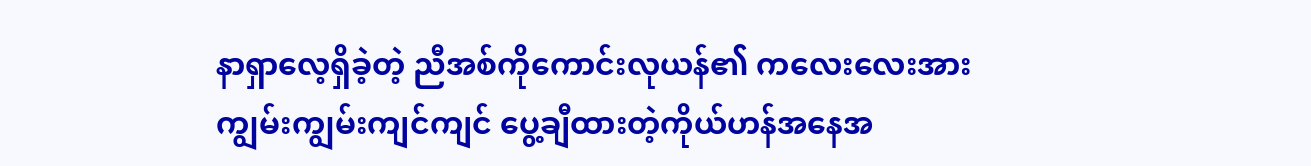နာရှာလေ့ရှိခဲ့တဲ့ ညီအစ်ကိုကောင်းလုယန်၏ ကလေးလေးအား ကျွမ်းကျွမ်းကျင်ကျင် ပွေ့ချီထားတဲ့ကိုယ်ဟန်အနေအ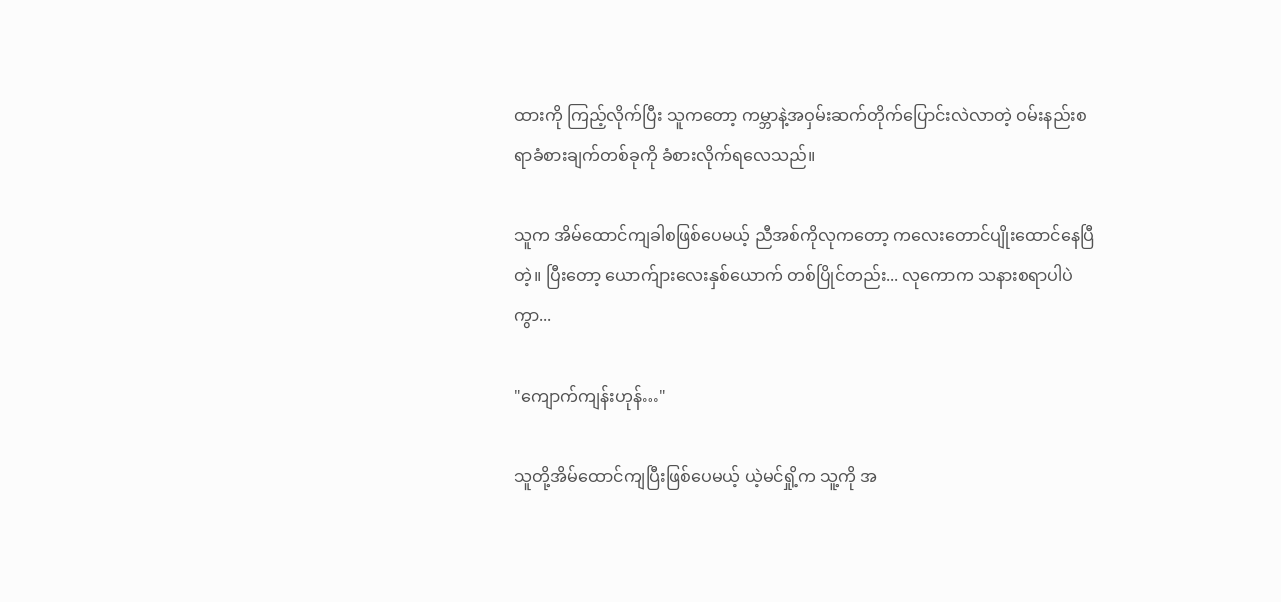ထားကို ကြည့်လိုက်ပြီး သူကတော့ ကမ္ဘာနဲ့အဝှမ်းဆက်တိုက်ပြောင်းလဲလာတဲ့ ဝမ်းနည်းစရာခံစားချက်တစ်ခုကို ခံစားလိုက်ရလေသည်။

သူက အိမ်ထောင်ကျခါစဖြစ်ပေမယ့် ညီအစ်ကိုလုကတော့ ကလေးတောင်ပျိုးထောင်နေပြီတဲ့။ ပြီးတော့ ယောက်ျားလေးနှစ်ယောက် တစ်ပြိုင်တည်း... လုကောက သနားစရာပါပဲကွာ...

"ကျောက်ကျန်းဟုန်…"

သူတို့အိမ်ထောင်ကျပြီးဖြစ်ပေမယ့် ယဲ့မင်ရှို့က သူ့ကို အ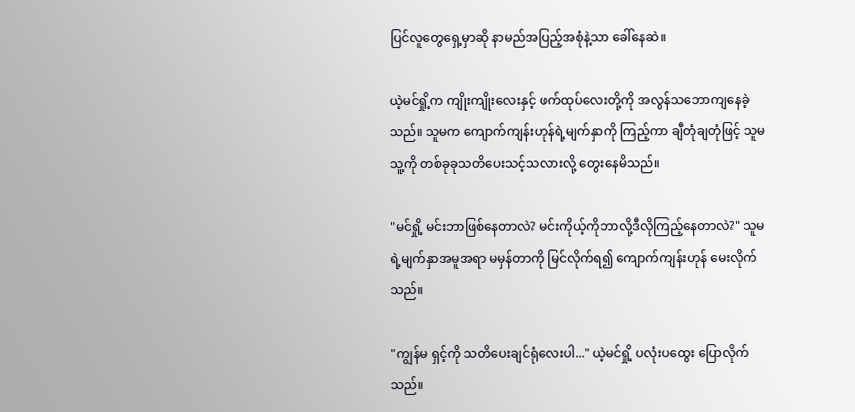ပြင်လူတွေရှေ့မှာဆို နာမည်အပြည့်အစုံနဲ့သာ ခေါ်နေဆဲ။

ယဲ့မင်ရှို့က ကျိုးကျိုးလေးနှင့် ဖက်ထုပ်လေးတို့ကို အလွန်သဘောကျနေခဲ့သည်။ သူမက ကျောက်ကျန်းဟုန်ရဲ့မျက်နှာကို ကြည့်ကာ ချီတုံချတုံဖြင့် သူမ သူ့ကို တစ်ခုခုသတိပေးသင့်သလားလို့ တွေးနေမိသည်။

"မင်ရှို့ မင်းဘာဖြစ်နေတာလဲ? မင်းကိုယ့်ကိုဘာလို့ဒီလိုကြည့်နေတာလဲ?" သူမရဲ့မျက်နှာအမူအရာ မမှန်တာကို မြင်လိုက်ရ၍ ကျောက်ကျန်းဟုန် မေးလိုက်သည်။

"ကျွန်မ ရှင့်ကို သတိပေးချင်ရုံလေးပါ..." ယဲ့မင်ရှို့ ပလုံးပထွေး ပြောလိုက်သည်။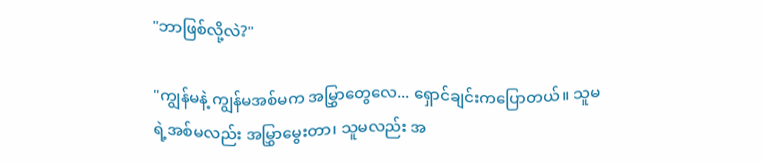"ဘာဖြစ်လို့လဲ?"

"ကျွန်မနဲ့ ကျွန်မအစ်မက အမြွှာတွေလေ... ရှောင်ချင်းကပြောတယ်။ သူမရဲ့အစ်မလည်း အမြွှာမွေးတာ၊ သူမလည်း အ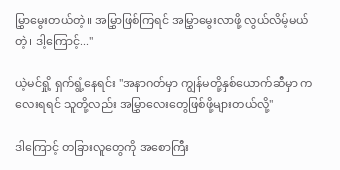မြွှာမွေးတယ်တဲ့။ အမြွှာဖြစ်ကြရင် အမြွှာမွေးလာဖို့ လွယ်လိမ့်မယ်တဲ့၊ ဒါ့ကြောင့်..."

ယဲ့မင်ရှို့ ရှက်ရွံ့နေရင်း "အနာဂတ်မှာ ကျွန်မတို့နှစ်ယောက်ဆီမှာ ကလေးရရင် သူတို့လည်း အမြွှာလေးတွေဖြစ်ဖို့များတယ်လို့"

ဒါကြောင့် တခြားလူတွေကို အစောကြီး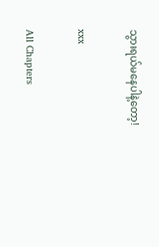သွားရယ်မနေပါနဲ့တော့!

xxx

All Chapters